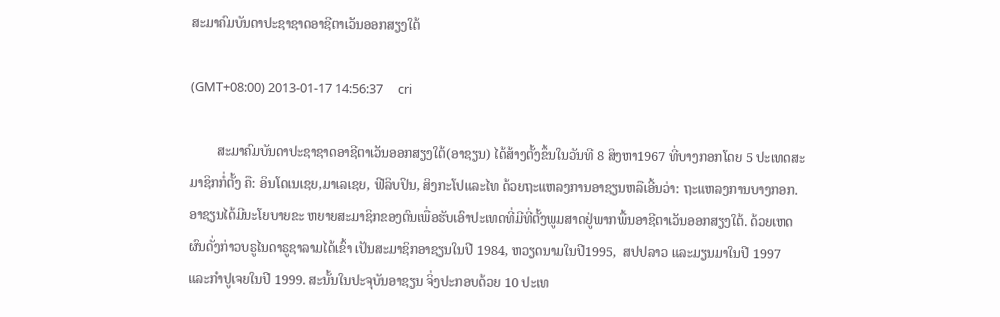ສະມາຄົມບັນດາປະຊາຊາດອາຊີຕາເວັນອອກສຽງໃຕ້

(GMT+08:00) 2013-01-17 14:56:37     cri

        ສະມາຄົມບັນດາປະຊາຊາດອາຊີຕາເວັນອອກສຽງໃຕ້(ອາຊຽນ) ໄດ້ສ້າງຕັ້ງຂຶ້ນໃນວັນທີ 8 ສິງຫາ1967 ທີ່ບາງກອກໂດຍ 5 ປະເທດສະ
ມາຊິກກໍ່ຕັ້ງ ຄື: ອິນໂດເນເຊຍ,ມາເລເຊຍ, ຟີລິບປິນ, ສິງກະໂປແລະໄທ ດ້ວຍຖະແຫລງການອາຊຽນຫລືເອີ້ນວ່າ: ຖະແຫລງການບາງກອກ.
ອາຊຽນໄດ້ມີນະໂຍບາຍຂະ ຫຍາຍສະມາຊິກຂອງຕົນເພື່ອຮັບເອົາປະເທດທີ່ມີທີ່ຕັ້ງພູມສາດຢູ່ພາກພື້ນອາຊີຕາເວັນອອກສຽງໃຕ້. ດ້ວຍເຫດ
ຜົນດັ່ງກ່າວບຣູໄນດາຣູຊາລາມໄດ້ເຂົ້າ ເປັນສະມາຊິກອາຊຽນໃນປີ 1984, ຫວຽດນາມໃນປີ1995,  ສປປລາວ ແລະມຽນມາໃນປີ 1997
ແລະກຳປູເຈຍໃນປີ 1999. ສະນັ້ນໃນປະຈຸບັນອາຊຽນ ຈິ່ງປະກອບດ້ວຍ 10 ປະເທ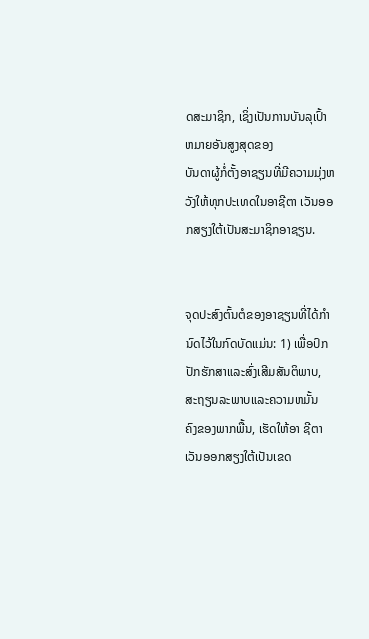ດສະມາຊິກ, ເຊິ່ງເປັນການບັນລຸເປົ້າຫມາຍອັນສູງສຸດຂອງ
ບັນດາຜູ້ກໍ່ຕັ້ງອາຊຽນທີ່ມີຄວາມມຸ່ງຫວັງໃຫ້ທຸກປະເທດໃນອາຊີຕາ ເວັນອອກສຽງໃຕ້ເປັນສະມາຊິກອາຊຽນ.


ຈຸດປະສົງຕົ້ນຕໍຂອງອາຊຽນທີ່ໄດ້ກຳນົດໄວ້ໃນກົດບັດແມ່ນ: 1) ເພື່ອປົກປັກຮັກສາແລະສົ່ງເສີມສັນຕິພາບ, ສະຖຽນລະພາບແລະຄວາມຫມັ້ນ
ຄົງຂອງພາກພື້ນ, ເຮັດໃຫ້ອາ ຊີຕາເວັນອອກສຽງໃຕ້ເປັນເຂດ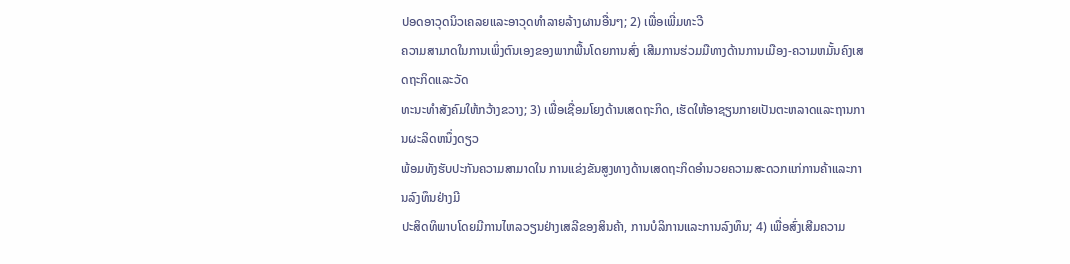ປອດອາວຸດນິວເຄລຍແລະອາວຸດທຳລາຍລ້າງຜານອື່ນໆ; 2) ເພື່ອເພີ່ມທະວີ
ຄວາມສາມາດໃນການເພິ່ງຕົນເອງຂອງພາກພື້ນໂດຍການສົ່ງ ເສີມການຮ່ວມມືທາງດ້ານການເມືອງ-ຄວາມຫມັ້ນຄົງເສດຖະກິດແລະວັດ
ທະນະທຳສັງຄົມໃຫ້ກວ້າງຂວາງ; 3) ເພື່ອເຊື່ອມໂຍງດ້ານເສດຖະກິດ, ເຮັດໃຫ້ອາຊຽນກາຍເປັນຕະຫລາດແລະຖານການຜະລິດຫນຶ່ງດຽວ
ພ້ອມທັງຮັບປະກັນຄວາມສາມາດໃນ ການແຂ່ງຂັນສູງທາງດ້ານເສດຖະກິດອຳນວຍຄວາມສະດວກແກ່ການຄ້າແລະການລົງທຶນຢ່າງມີ
ປະສິດທິພາບໂດຍມີການໄຫລວຽນຢ່າງເສລີຂອງສິນຄ້າ, ການບໍລິການແລະການລົງທຶນ; 4) ເພື່ອສົ່ງເສີມຄວາມ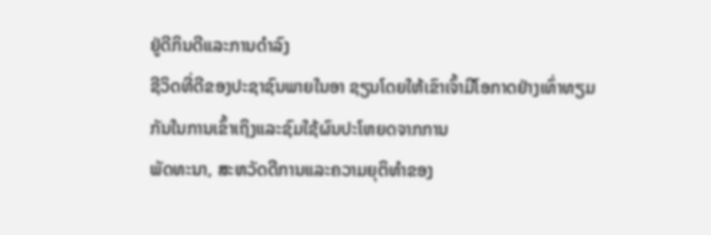ຢູ່ດີກິນດີແລະການດຳລົງ
ຊີວິດທີ່ດີຂອງປະຊາຊົນພາຍໃນອາ ຊຽນໂດຍໃຫ້ເຂົາເຈົ້າມີໂອກາດຢ່າງເທົ່າທຽມກັນໃນການເຂົ້າເຖິງແລະຊົມໃຊ້ຜົນປະໂຫຍດຈາກການ
ພັດທະນາ, ສະຫວັດດີການແລະຄວາມຍຸຕິທຳຂອງ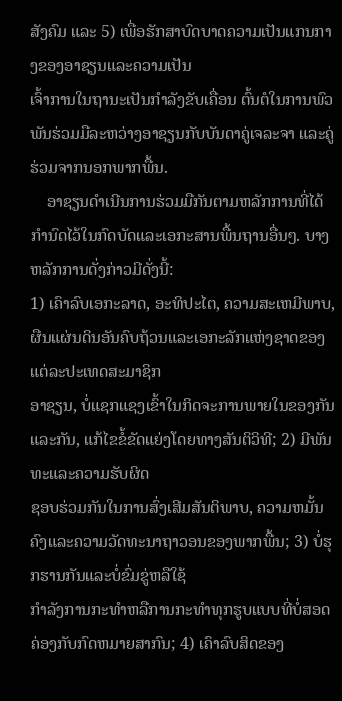ສັງຄົມ ແລະ 5) ເພື່ອຮັກສາບົດບາດຄວາມເປັນແກນກາງຂອງອາຊຽນແລະຄວາມເປັນ
ເຈົ້າການໃນຖານະເປັນກຳລັງຂັບເຄື່ອນ ຕົ້ນຕໍໃນການພົວພັນຮ່ວມມືລະຫວ່າງອາຊຽນກັບບັນດາຄູ່ເຈລະຈາ ແລະຄູ່ຮ່ວມຈາກນອກພາກພື້ນ.
    ອາຊຽນດຳເນີນການຮ່ວມມືກັນຕາມຫລັກການທີ່ໄດ້ກຳນົດໄວ້ໃນກົດບັດແລະເອກະສານພື້ນຖານອື່ນໆ. ບາງຫລັກການດັ່ງກ່າວມີດັ່ງນີ້:
1) ເຄົາລົບເອກະລາດ, ອະທິປະໄຕ, ຄວາມສະເຫມີພາບ, ຜືນແຜ່ນດິນອັນຄົບຖ້ວນແລະເອກະລັກແຫ່ງຊາດຂອງແຕ່ລະປະເທດສະມາຊິກ
ອາຊຽນ, ບໍ່ແຊກແຊງເຂົ້າໃນກິດຈະການພາຍໃນຂອງກັນແລະກັນ, ແກ້ໄຂຂໍ້ຂັດແຍ່ງໂດຍທາງສັນຕິວິທີ; 2) ມີພັນທະແລະຄວາມຮັບຜິດ
ຊອບຮ່ວມກັນໃນການສົ່ງເສີມສັນຕິພາບ, ຄວາມຫມັ້ນຄົງແລະຄວາມວັດທະນາຖາວອນຂອງພາກພື້ນ; 3) ບໍ່ຮຸກຮານກັນແລະບໍ່ຂົ່ມຂູ່ຫລືໃຊ້
ກຳລັງການກະທຳຫລືການກະທຳທຸກຮູບແບບທີ່ບໍ່ສອດຄ່ອງກັບກົດຫມາຍສາກົນ; 4) ເຄົາລົບສິດຂອງ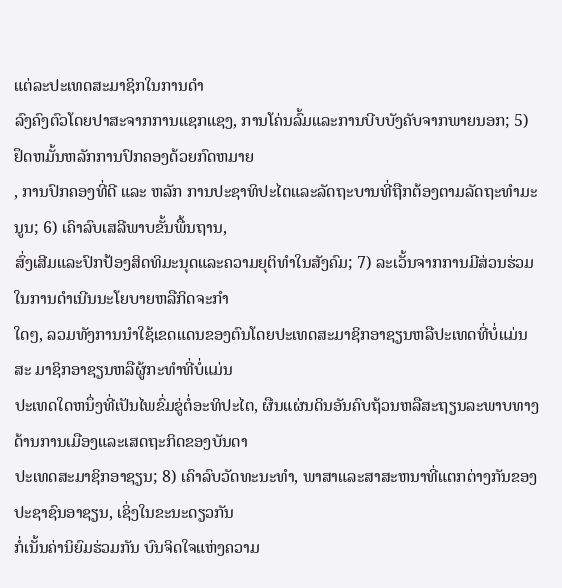ແຕ່ລະປະເທດສະມາຊິກໃນການດຳ
ລົງຄົງຕົວໂດຍປາສະຈາກການແຊກແຊງ, ການໂຄ່ນລົ້ມແລະການບີບບັງຄັບຈາກພາຍນອກ; 5) ຢຶດຫມັ້ນຫລັກການປົກຄອງດ້ວຍກົດຫມາຍ
, ການປົກຄອງທີ່ດີ ແລະ ຫລັກ ການປະຊາທິປະໄຕແລະລັດຖະບານທີ່ຖືກຕ້ອງຕາມລັດຖະທຳມະນູນ; 6) ເຄົາລົບເສລີພາບຂັ້ນພື້ນຖານ,
ສົ່ງເສີມແລະປົກປ້ອງສິດທິມະນຸດແລະຄວາມຍຸຕິທຳໃນສັງຄົມ; 7) ລະເວັ້ນຈາກການມີສ່ວນຮ່ວມໃນການດຳເນີນນະໂຍບາຍຫລືກິດຈະກຳ
ໃດໆ, ລວມທັງການນຳໃຊ້ເຂດແດນຂອງຕົນໂດຍປະເທດສະມາຊິກອາຊຽນຫລືປະເທດທີ່ບໍ່ແມ່ນສະ ມາຊິກອາຊຽນຫລືຜູ້ກະທຳທີ່ບໍ່ແມ່ນ
ປະເທດໃດຫນຶ່ງທີ່ເປັນໄພຂົ່ມຂູ່ຕໍ່ອະທິປະໄຕ, ຜືນແຜ່ນດິນອັນຄົບຖ້ວນຫລືສະຖຽນລະພາບທາງດ້ານການເມືອງແລະເສດຖະກິດຂອງບັນດາ
ປະເທດສະມາຊິກອາຊຽນ; 8) ເຄົາລົບວັດທະນະທຳ, ພາສາແລະສາສະຫນາທີ່ແຕກຕ່າງກັນຂອງປະຊາຊົນອາຊຽນ, ເຊິ່ງໃນຂະນະດຽວກັນ
ກໍ່ເນັ້ນຄ່ານິຍົມຮ່ວມກັນ ບົນຈິດໃຈແຫ່ງຄວາມ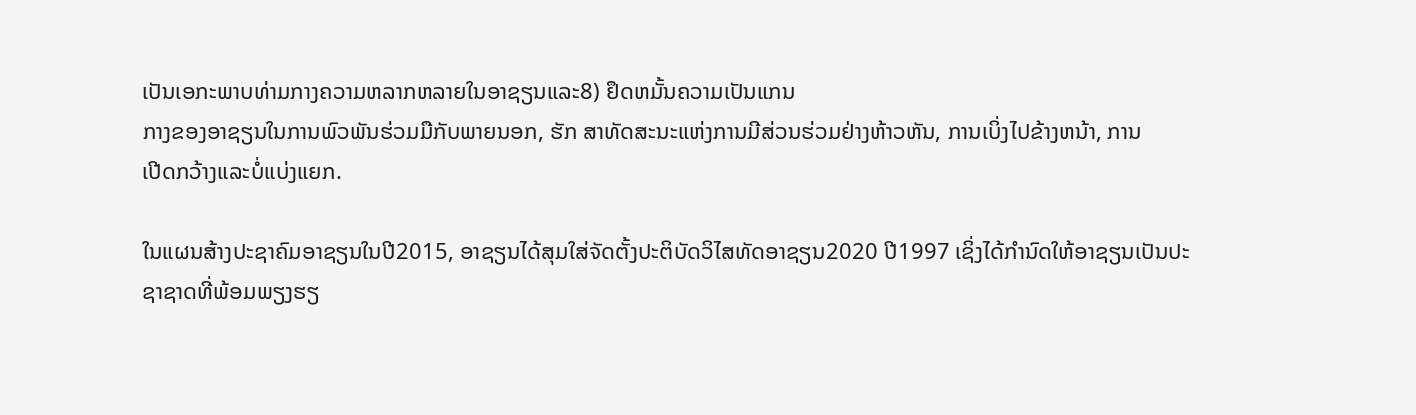ເປັນເອກະພາບທ່າມກາງຄວາມຫລາກຫລາຍໃນອາຊຽນແລະ8) ຢຶດຫມັ້ນຄວາມເປັນແກນ
ກາງຂອງອາຊຽນໃນການພົວພັນຮ່ວມມືກັບພາຍນອກ, ຮັກ ສາທັດສະນະແຫ່ງການມີສ່ວນຮ່ວມຢ່າງຫ້າວຫັນ, ການເບິ່ງໄປຂ້າງຫນ້າ, ການ
ເປີດກວ້າງແລະບໍ່ແບ່ງແຍກ.

ໃນແຜນສ້າງປະຊາຄົມອາຊຽນໃນປີ2015, ອາຊຽນໄດ້ສຸມໃສ່ຈັດຕັ້ງປະຕິບັດວິໄສທັດອາຊຽນ2020 ປີ1997 ເຊິ່ງໄດ້ກຳນົດໃຫ້ອາຊຽນເປັນປະ
ຊາຊາດທີ່ພ້ອມພຽງຮຽ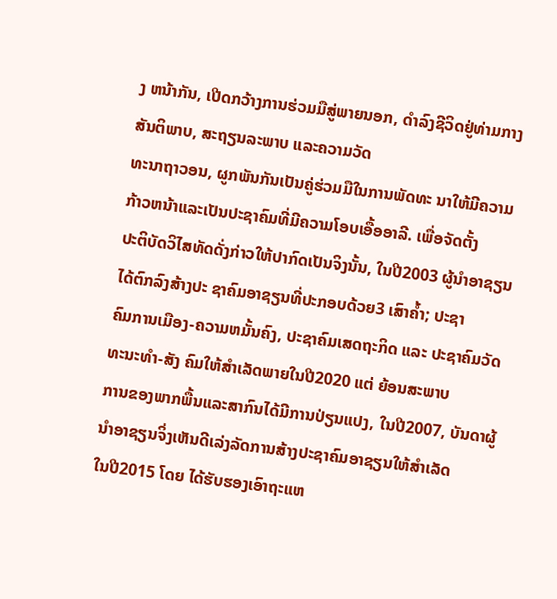ງ ຫນ້າກັນ, ເປີດກວ້າງການຮ່ວມມືສູ່ພາຍນອກ, ດຳລົງຊີວິດຢູ່ທ່າມກາງສັນຕິພາບ, ສະຖຽນລະພາບ ແລະຄວາມວັດ
ທະນາຖາວອນ, ຜູກພັນກັນເປັນຄູ່ຮ່ວມມືໃນການພັດທະ ນາໃຫ້ມີຄວາມກ້າວຫນ້າແລະເປັນປະຊາຄົມທີ່ມີຄວາມໂອບເອື້ອອາລີ. ເພື່ອຈັດຕັ້ງ
ປະຕິບັດວິໄສທັດດັ່ງກ່າວໃຫ້ປາກົດເປັນຈິງນັ້ນ, ໃນປີ2003 ຜູ້ນຳອາຊຽນໄດ້ຕົກລົງສ້າງປະ ຊາຄົມອາຊຽນທີ່ປະກອບດ້ວຍ3 ເສົາຄ້ຳ; ປະຊາ
ຄົມການເມືອງ-ຄວາມຫມັ້ນຄົງ, ປະຊາຄົມເສດຖະກິດ ແລະ ປະຊາຄົມວັດທະນະທຳ-ສັງ ຄົມໃຫ້ສຳເລັດພາຍໃນປີ2020 ແຕ່ ຍ້ອນສະພາບ
ການຂອງພາກພື້ນແລະສາກົນໄດ້ມີການປ່ຽນແປງ, ໃນປີ2007, ບັນດາຜູ້ນຳອາຊຽນຈິ່ງເຫັນດີເລ່ງລັດການສ້າງປະຊາຄົມອາຊຽນໃຫ້ສຳເລັດ
ໃນປີ2015 ໂດຍ ໄດ້ຮັບຮອງເອົາຖະແຫ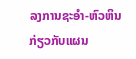ລງການຊະອຳ-ຫົວຫິນກ່ຽວກັບແຜນ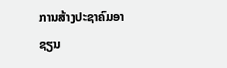ການສ້າງປະຊາຄົມອາຊຽນ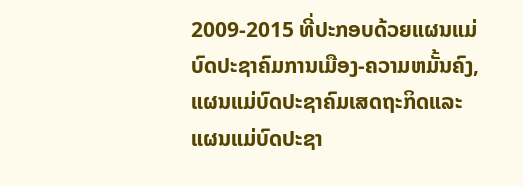2009-2015 ທີ່ປະກອບດ້ວຍແຜນແມ່
ບົດປະຊາຄົມການເມືອງ-ຄວາມຫມັ້ນຄົງ, ແຜນແມ່ບົດປະຊາຄົມເສດຖະກິດແລະແຜນແມ່ບົດປະຊາ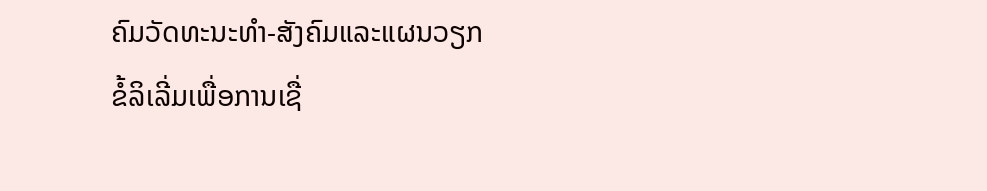ຄົມວັດທະນະທຳ-ສັງຄົມແລະແຜນວຽກ
ຂໍ້ລິເລີ່ມເພື່ອການເຊື່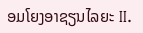ອມໂຍງອາຊຽນໄລຍະ II.